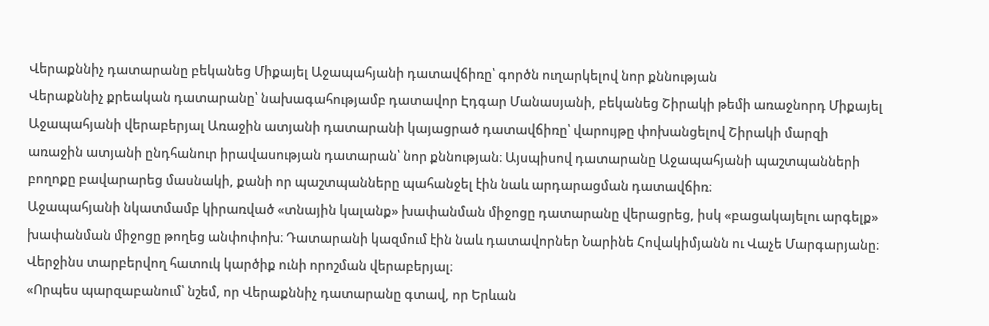Վերաքննիչ դատարանը բեկանեց Միքայել Աջապահյանի դատավճիռը՝ գործն ուղարկելով նոր քննության
Վերաքննիչ քրեական դատարանը՝ նախագահությամբ դատավոր Էդգար Մանասյանի, բեկանեց Շիրակի թեմի առաջնորդ Միքայել Աջապահյանի վերաբերյալ Առաջին ատյանի դատարանի կայացրած դատավճիռը՝ վարույթը փոխանցելով Շիրակի մարզի առաջին ատյանի ընդհանուր իրավասության դատարան՝ նոր քննության։ Այսպիսով դատարանը Աջապահյանի պաշտպանների բողոքը բավարարեց մասնակի, քանի որ պաշտպանները պահանջել էին նաև արդարացման դատավճիռ։
Աջապահյանի նկատմամբ կիրառված «տնային կալանք» խափանման միջոցը դատարանը վերացրեց, իսկ «բացակայելու արգելք» խափանման միջոցը թողեց անփոփոխ։ Դատարանի կազմում էին նաև դատավորներ Նարինե Հովակիմյանն ու Վաչե Մարգարյանը։ Վերջինս տարբերվող հատուկ կարծիք ունի որոշման վերաբերյալ։
«Որպես պարզաբանում՝ նշեմ, որ Վերաքննիչ դատարանը գտավ, որ Երևան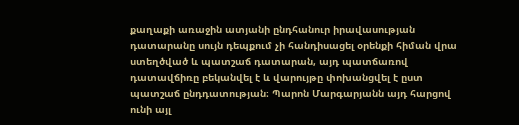քաղաքի առաջին ատյանի ընդհանուր իրավասության դատարանը սույն դեպքում չի հանդիսացել օրենքի հիման վրա ստեղծված և պատշաճ դատարան, այդ պատճառով դատավճիռը բեկանվել է և վարույթը փոխանցվել է ըստ պատշաճ ընդդատության։ Պարոն Մարգարյանն այդ հարցով ունի այլ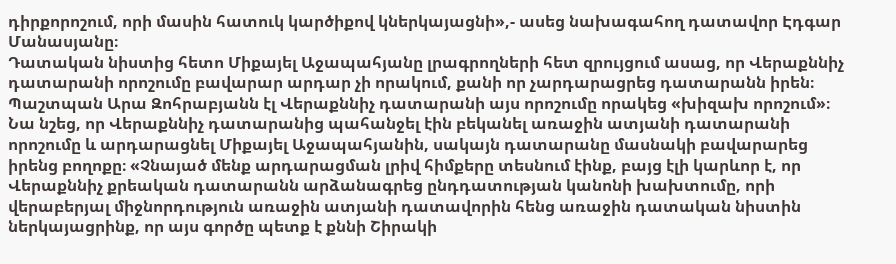դիրքորոշում, որի մասին հատուկ կարծիքով կներկայացնի»,- ասեց նախագահող դատավոր Էդգար Մանասյանը։
Դատական նիստից հետո Միքայել Աջապահյանը լրագրողների հետ զրույցում ասաց, որ Վերաքննիչ դատարանի որոշումը բավարար արդար չի որակում, քանի որ չարդարացրեց դատարանն իրեն։
Պաշտպան Արա Զոհրաբյանն էլ Վերաքննիչ դատարանի այս որոշումը որակեց «խիզախ որոշում»։ Նա նշեց, որ Վերաքննիչ դատարանից պահանջել էին բեկանել առաջին ատյանի դատարանի որոշումը և արդարացնել Միքայել Աջապահյանին, սակայն դատարանը մասնակի բավարարեց իրենց բողոքը։ «Չնայած մենք արդարացման լրիվ հիմքերը տեսնում էինք, բայց էլի կարևոր է, որ Վերաքննիչ քրեական դատարանն արձանագրեց ընդդատության կանոնի խախտումը, որի վերաբերյալ միջնորդություն առաջին ատյանի դատավորին հենց առաջին դատական նիստին ներկայացրինք, որ այս գործը պետք է քննի Շիրակի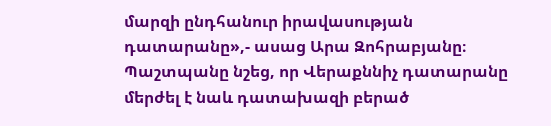մարզի ընդհանուր իրավասության դատարանը»,- ասաց Արա Զոհրաբյանը։
Պաշտպանը նշեց, որ Վերաքննիչ դատարանը մերժել է նաև դատախազի բերած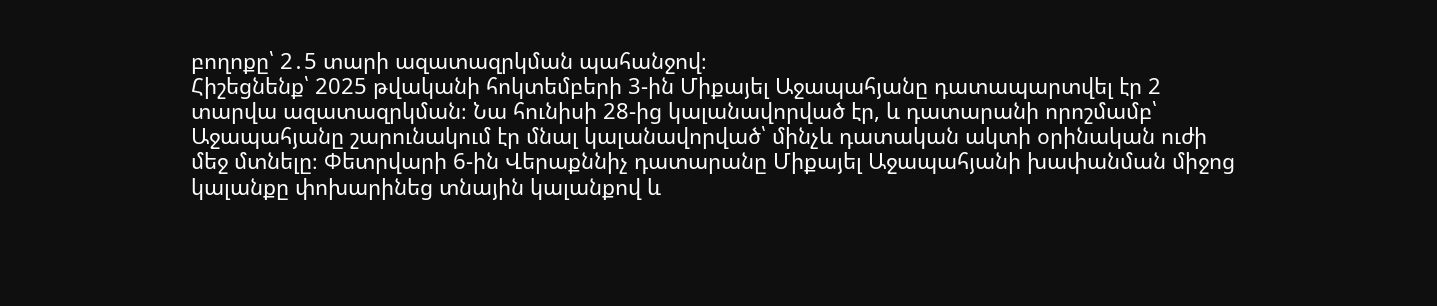բողոքը՝ 2․5 տարի ազատազրկման պահանջով։
Հիշեցնենք՝ 2025 թվականի հոկտեմբերի 3-ին Միքայել Աջապահյանը դատապարտվել էր 2 տարվա ազատազրկման։ Նա հունիսի 28-ից կալանավորված էր, և դատարանի որոշմամբ՝ Աջապահյանը շարունակում էր մնալ կալանավորված՝ մինչև դատական ակտի օրինական ուժի մեջ մտնելը։ Փետրվարի 6-ին Վերաքննիչ դատարանը Միքայել Աջապահյանի խափանման միջոց կալանքը փոխարինեց տնային կալանքով և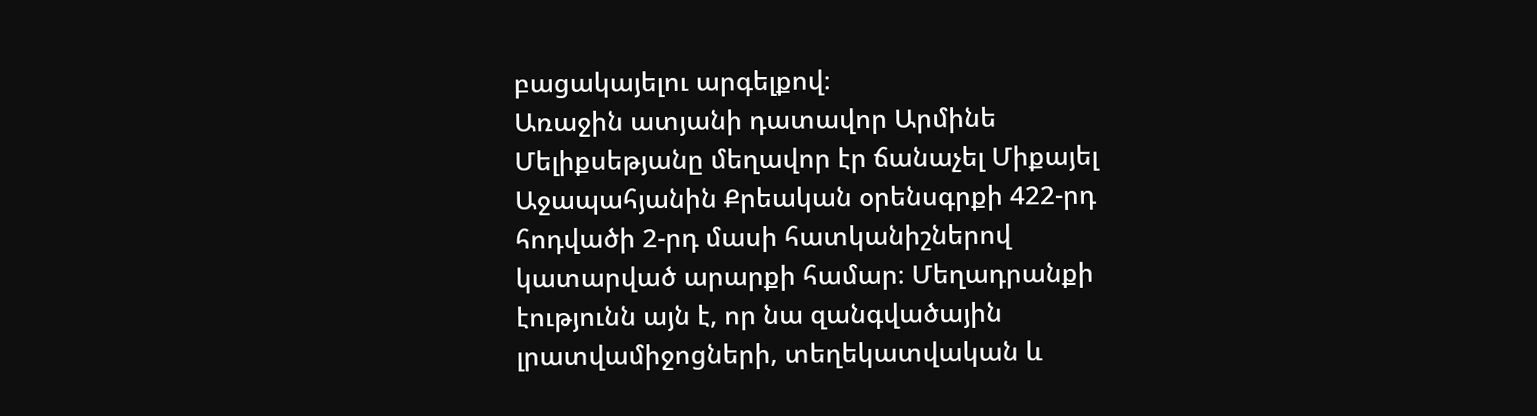բացակայելու արգելքով։
Առաջին ատյանի դատավոր Արմինե Մելիքսեթյանը մեղավոր էր ճանաչել Միքայել Աջապահյանին Քրեական օրենսգրքի 422-րդ հոդվածի 2-րդ մասի հատկանիշներով կատարված արարքի համար։ Մեղադրանքի էությունն այն է, որ նա զանգվածային լրատվամիջոցների, տեղեկատվական և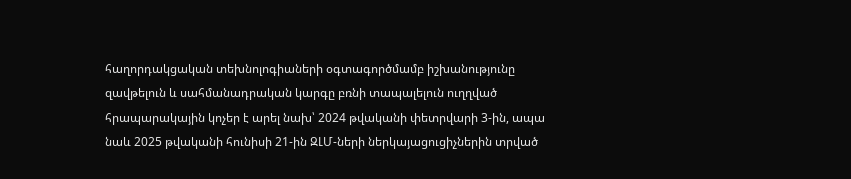հաղորդակցական տեխնոլոգիաների օգտագործմամբ իշխանությունը զավթելուն և սահմանադրական կարգը բռնի տապալելուն ուղղված հրապարակային կոչեր է արել նախ՝ 2024 թվականի փետրվարի 3-ին, ապա նաև 2025 թվականի հունիսի 21-ին ԶԼՄ-ների ներկայացուցիչներին տրված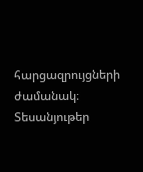հարցազրույցների ժամանակ։
Տեսանյութեր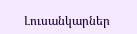Լուսանկարներ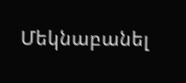Մեկնաբանել